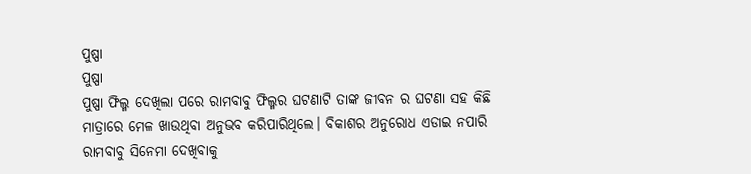ପୁଷ୍ପା
ପୁଷ୍ପା
ପୁଷ୍ପା ଫିଲ୍ମ ଦେଖିଲା ପରେ ରାମବାବୁ ଫିଲ୍ମର ଘଟଣାଟି ତାଙ୍କ ଜୀବନ ର ଘଟଣା ସହ କିଛି ମାତ୍ରାରେ ମେଳ ଖାଉଥିବା ଅନୁଭବ କରିପାରିଥିଲେ। ବିକାଶର ଅନୁରୋଧ ଏଡାଇ ନପାରି ରାମବାବୁ ସିନେମା ଦେଖିବାକୁ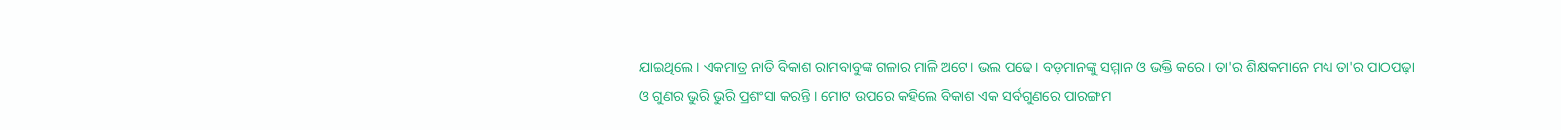ଯାଇଥିଲେ। ଏକମାତ୍ର ନାତି ବିକାଶ ରାମବାବୁଙ୍କ ଗଳାର ମାଳି ଅଟେ। ଭଲ ପଢେ। ବଡ଼ମାନଙ୍କୁ ସମ୍ମାନ ଓ ଭକ୍ତି କରେ। ତା'ର ଶିକ୍ଷକମାନେ ମଧ୍ୟ ତା'ର ପାଠପଢ଼ା ଓ ଗୁଣର ଭୁରି ଭୁରି ପ୍ରଶଂସା କରନ୍ତି । ମୋଟ ଉପରେ କହିଲେ ବିକାଶ ଏକ ସର୍ବଗୁଣରେ ପାରଙ୍ଗମ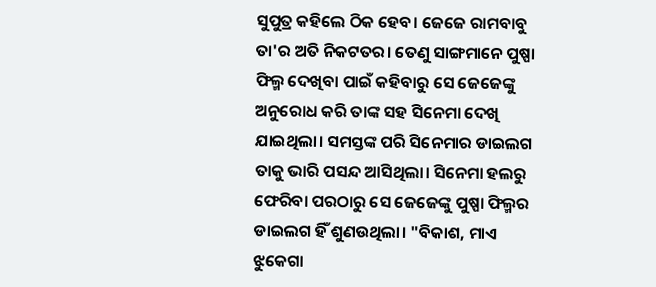ସୁପୁତ୍ର କହିଲେ ଠିକ ହେବ। ଜେଜେ ରାମବାବୁ ତା'ର ଅତି ନିକଟତର। ତେଣୁ ସାଙ୍ଗମାନେ ପୁଷ୍ପା ଫିଲ୍ମ ଦେଖିବା ପାଇଁ କହିବାରୁ ସେ ଜେଜେଙ୍କୁ ଅନୁରୋଧ କରି ତାଙ୍କ ସହ ସିନେମା ଦେଖି ଯାଇଥିଲା। ସମସ୍ତଙ୍କ ପରି ସିନେମାର ଡାଇଲଗ ତାକୁ ଭାରି ପସନ୍ଦ ଆସିଥିଲା। ସିନେମା ହଲରୁ ଫେରିବା ପରଠାରୁ ସେ ଜେଜେଙ୍କୁ ପୁଷ୍ପା ଫିଲ୍ମର ଡାଇଲଗ ହିଁ ଶୁଣଉଥିଲା। "ବିକାଶ, ମାଏ ଝୁକେଗା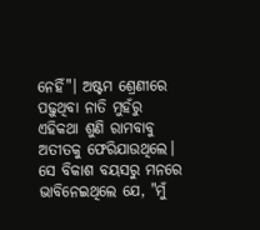ନେହିଁ"। ଅଷ୍ଟମ ଶ୍ରେଣୀରେ ପଢ଼ୁଥିବା ନାତି ମୁହଁରୁ ଏହିକଥା ଶୁଣି ରାମବାବୁ ଅତୀତକୁ ଫେରିଯାଉଥିଲେ। ସେ ବିକାଶ ବୟସରୁ ମନରେ ଭାବିନେଇଥିଲେ ଯେ, "ମୁଁ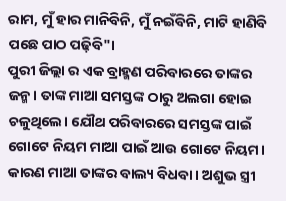ରାମ, ମୁଁ ହାର ମାନିବିନି, ମୁଁ ନଇଁବିନି, ମାଟି ହାଣିବି ପଛେ ପାଠ ପଢ଼ିବି"।
ପୁରୀ ଜିଲ୍ଲା ର ଏକ ବ୍ରାହ୍ମଣ ପରିବାରରେ ତାଙ୍କର ଜନ୍ମ। ତାଙ୍କ ମାଆ ସମସ୍ତଙ୍କ ଠାରୁ ଅଲଗା ହୋଇ ଚଳୁଥିଲେ। ଯୌଥ ପରିବାରରେ ସମସ୍ତଙ୍କ ପାଇଁ ଗୋଟେ ନିୟମ ମାଆ ପାଇଁ ଆଉ ଗୋଟେ ନିୟମ। କାରଣ ମାଆ ତାଙ୍କର ବାଲ୍ୟ ବିଧବା। ଅଶୁଭ ସ୍ତ୍ରୀ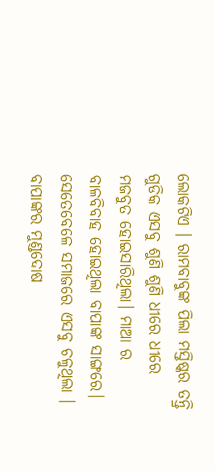ଲୋକଟିଏ । ରାମବାବୁଙ୍କ ପିଲା ମସ୍ତିଷ୍କର ତନ୍ତ୍ରି ଗୁଡିକ ଏସବୁ ଶୁଣି ଶୁଣି ଧୀରେ ଧୀରେ ମଜବୁତ ହୋଇସାରିଥିଲା। ମାଆ ର ବାଳବିବାହ ହୋଇଥିଲା ବାପାଙ୍କ ସାଙ୍ଗରେ। ସେତେବେଳେ ସମାଜରେ ଏସବୁ ଚଳୁଥିଲା । ବାପାଙ୍କର ମୁଣ୍ଡଦୋଷ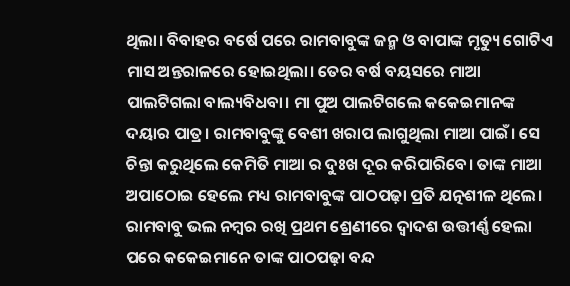ଥିଲା। ବିବାହର ବର୍ଷେ ପରେ ରାମବାବୁଙ୍କ ଜନ୍ମ ଓ ବାପାଙ୍କ ମୃତ୍ୟୁ ଗୋଟିଏ ମାସ ଅନ୍ତରାଳରେ ହୋଇଥିଲା। ତେର ବର୍ଷ ବୟସରେ ମାଆ ପାଲଟିଗଲା ବାଲ୍ୟବିଧବା। ମା ପୁଅ ପାଲଟିଗଲେ କକେଇମାନଙ୍କ ଦୟାର ପାତ୍ର। ରାମବାବୁଙ୍କୁ ବେଶୀ ଖରାପ ଲାଗୁଥିଲା ମାଆ ପାଇଁ। ସେ ଚିନ୍ତା କରୁଥିଲେ କେମିତି ମାଆ ର ଦୁଃଖ ଦୂର କରିପାରିବେ। ତାଙ୍କ ମାଆ ଅପାଠୋଇ ହେଲେ ମଧ୍ୟ ରାମବାବୁଙ୍କ ପାଠପଢ଼ା ପ୍ରତି ଯତ୍ନଶୀଳ ଥିଲେ। ରାମବାବୁ ଭଲ ନମ୍ବର ରଖି ପ୍ରଥମ ଶ୍ରେଣୀରେ ଦ୍ୱାଦଶ ଉତ୍ତୀର୍ଣ୍ଣ ହେଲା ପରେ କକେଇମାନେ ତାଙ୍କ ପାଠପଢ଼ା ବନ୍ଦ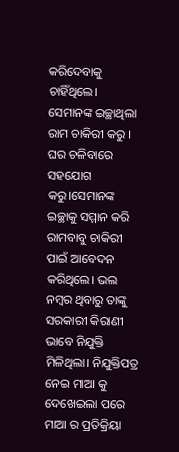କରିଦେବାକୁ ଚାହିଁଥିଲେ। ସେମାନଙ୍କ ଇଚ୍ଛାଥିଲା ରାମ ଚାକିରୀ କରୁ । ଘର ଚଳିବାରେ ସହଯୋଗ କରୁ।ସେମାନଙ୍କ ଇଚ୍ଛାକୁ ସମ୍ମାନ କରି ରାମବାବୁ ଚାକିରୀ ପାଇଁ ଆବେଦନ କରିଥିଲେ। ଭଲ ନମ୍ବର ଥିବାରୁ ତାଙ୍କୁ ସରକାରୀ କିରାଣୀ ଭାବେ ନିଯୁକ୍ତି ମିଳିଥିଲା। ନିଯୁକ୍ତିପତ୍ର ନେଇ ମାଆ କୁ ଦେଖେଇଲା ପରେ ମାଆ ର ପ୍ରତିକ୍ରିୟା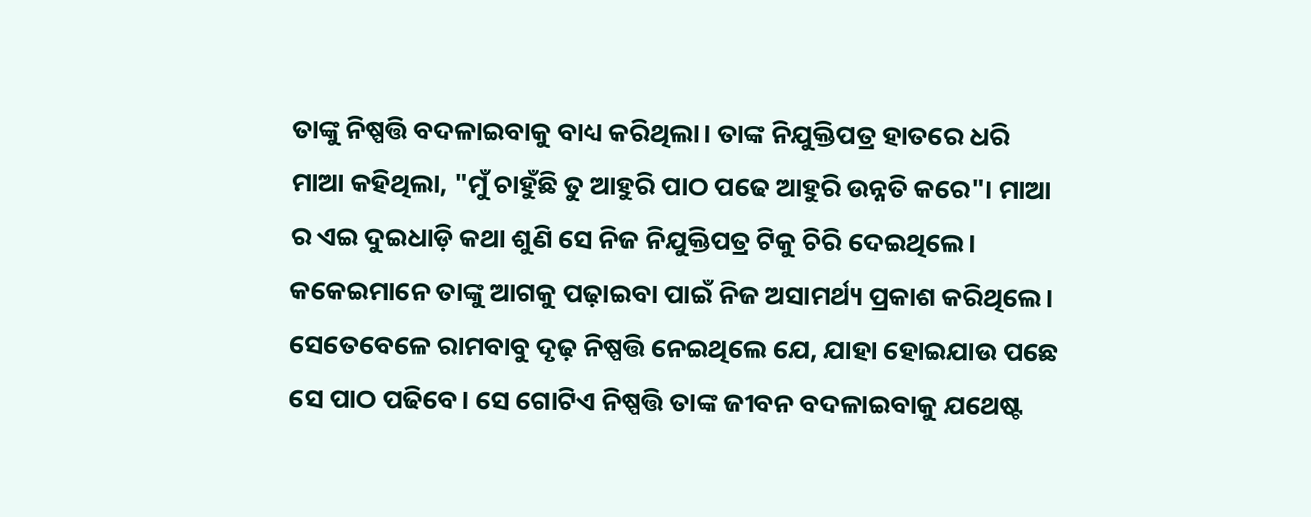ତାଙ୍କୁ ନିଷ୍ପତ୍ତି ବଦଳାଇବାକୁ ବାଧ୍ୟ କରିଥିଲା। ତାଙ୍କ ନିଯୁକ୍ତିପତ୍ର ହାତରେ ଧରି ମାଆ କହିଥିଲା, "ମୁଁ ଚାହୁଁଛି ତୁ ଆହୁରି ପାଠ ପଢେ ଆହୁରି ଉନ୍ନତି କରେ"। ମାଆ ର ଏଇ ଦୁଇଧାଡ଼ି କଥା ଶୁଣି ସେ ନିଜ ନିଯୁକ୍ତିପତ୍ର ଟିକୁ ଚିରି ଦେଇଥିଲେ। କକେଇମାନେ ତାଙ୍କୁ ଆଗକୁ ପଢ଼ାଇବା ପାଇଁ ନିଜ ଅସାମର୍ଥ୍ୟ ପ୍ରକାଶ କରିଥିଲେ। ସେତେବେଳେ ରାମବାବୁ ଦୃଢ଼ ନିଷ୍ପତ୍ତି ନେଇଥିଲେ ଯେ, ଯାହା ହୋଇଯାଉ ପଛେ ସେ ପାଠ ପଢିବେ। ସେ ଗୋଟିଏ ନିଷ୍ପତ୍ତି ତାଙ୍କ ଜୀବନ ବଦଳାଇବାକୁ ଯଥେଷ୍ଟ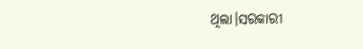ଥିଲା।ସରକାରୀ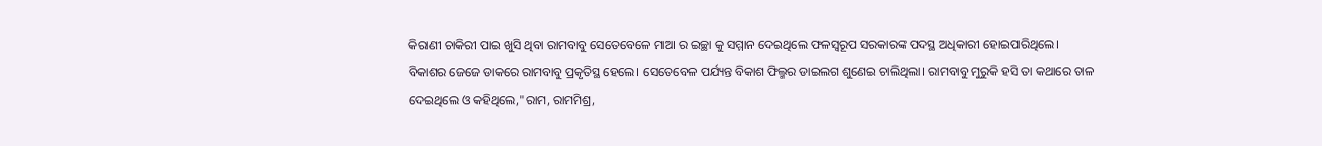କିରାଣୀ ଚାକିରୀ ପାଇ ଖୁସି ଥିବା ରାମବାବୁ ସେତେବେଳେ ମାଆ ର ଇଚ୍ଛା କୁ ସମ୍ମାନ ଦେଇଥିଲେ ଫଳସ୍ଵରୂପ ସରକାରଙ୍କ ପଦସ୍ଥ ଅଧିକାରୀ ହୋଇପାରିଥିଲେ।
ବିକାଶର ଜେଜେ ଡାକରେ ରାମବାବୁ ପ୍ରକୃତିସ୍ଥ ହେଲେ। ସେତେବେଳ ପର୍ଯ୍ୟନ୍ତ ବିକାଶ ଫିଲ୍ମର ଡାଇଲଗ ଶୁଣେଇ ଚାଲିଥିଲା। ରାମବାବୁ ମୁରୁକି ହସି ତା କଥାରେ ତାଳ ଦେଇଥିଲେ ଓ କହିଥିଲେ,"ରାମ, ରାମମିଶ୍ର,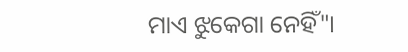ମାଏ ଝୁକେଗା ନେହିଁ"।